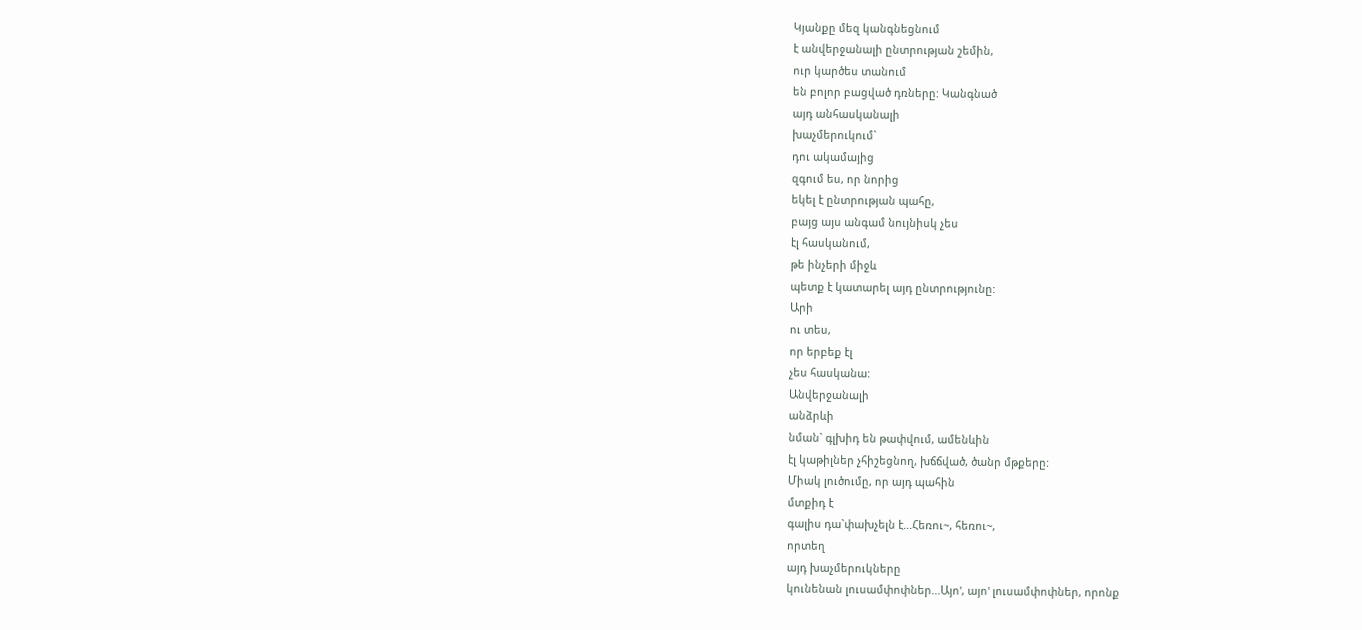Կյանքը մեզ կանգնեցնում
է անվերջանալի ընտրության շեմին,
ուր կարծես տանում
են բոլոր բացված դռները: Կանգնած
այդ անհասկանալի
խաչմերուկում`
դու ակամայից
զգում ես, որ նորից
եկել է ընտրության պահը,
բայց այս անգամ նույնիսկ չես
էլ հասկանում,
թե ինչերի միջև
պետք է կատարել այդ ընտրությունը:
Արի
ու տես,
որ երբեք էլ
չես հասկանա:
Անվերջանալի
անձրևի
նման` գլխիդ են թափվում, ամենևին
էլ կաթիլներ չհիշեցնող, խճճված, ծանր մթքերը:
Միակ լուծումը, որ այդ պահին
մտքիդ է
գալիս դա`փախչելն է...Հեռու~, հեռու~,
որտեղ
այդ խաչմերուկները
կունենան լուսամփոփներ...Այո', այո' լուսամփոփներ, որոնք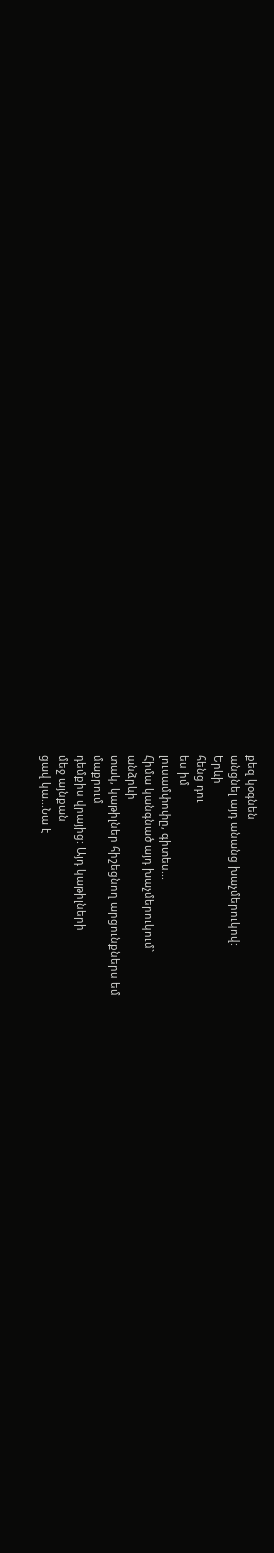քեզ կօգնեն
անցնել այդ անանց խաչմերուկով:
Երևի
հենց դու
ես իմ
լուսամփոփը, գիտես...
Հիմա կանգնած այդ խաչմերուկում`
անձրևի
տակ, կաթիլներ հիշեցնող արցունքներս եմ
մաքրում
դեմքիս վրայից: Այդ կաթիլների
մեջ այնքան
ցավ կա...Նա է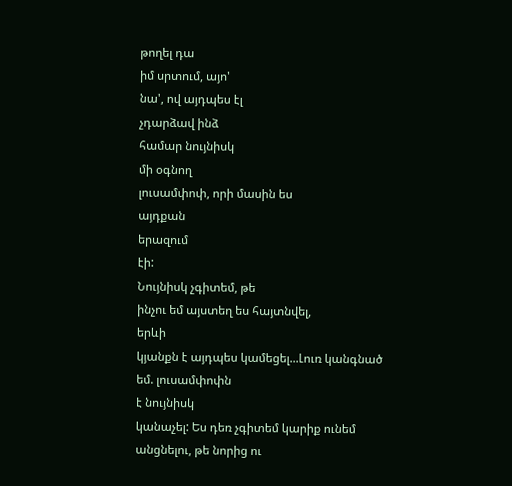թողել դա
իմ սրտում, այո'
նա', ով այդպես էլ
չդարձավ ինձ
համար նույնիսկ
մի օգնող
լուսամփոփ, որի մասին ես
այդքան
երազում
էի:
Նույնիսկ չգիտեմ, թե
ինչու եմ այստեղ ես հայտնվել,
երևի
կյանքն է այդպես կամեցել...Լուռ կանգնած
եմ. լուսամփոփն
է նույնիսկ
կանաչել: Ես դեռ չգիտեմ կարիք ունեմ
անցնելու, թե նորից ու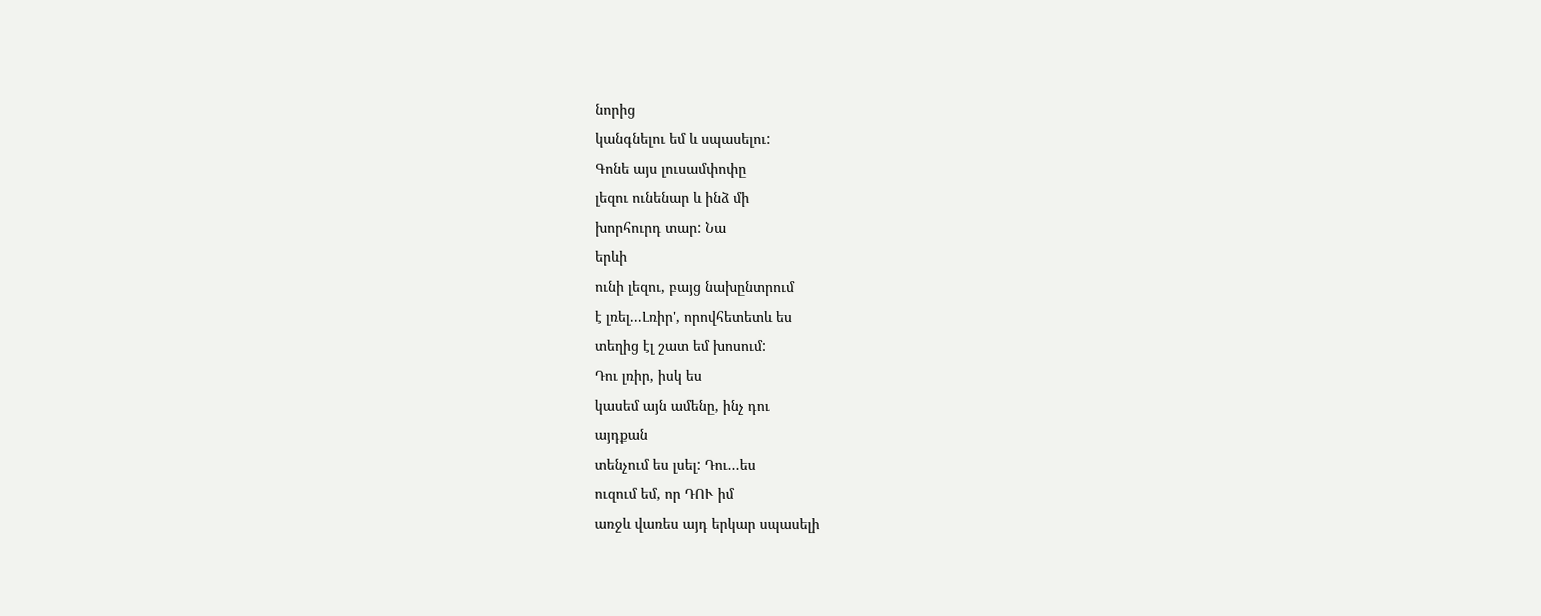նորից
կանգնելու եմ և սպասելու:
Գոնե այս լուսամփոփը
լեզու ունենար և ինձ մի
խորհուրդ տար: Նա
երևի
ունի լեզու, բայց նախընտրում
է լռել...Լռիր', որովհետետև ես
տեղից էլ շատ եմ խոսում:
Դու լռիր, իսկ ես
կասեմ այն ամենը, ինչ դու
այդքան
տենչում ես լսել: Դու...ես
ուզում եմ, որ ԴՈՒ իմ
առջև վառես այդ երկար սպասելի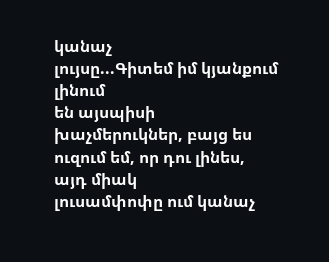կանաչ
լույսը...Գիտեմ իմ կյանքում լինում
են այսպիսի
խաչմերուկներ, բայց ես
ուզում եմ, որ դու լինես,
այդ միակ
լուսամփոփը ում կանաչ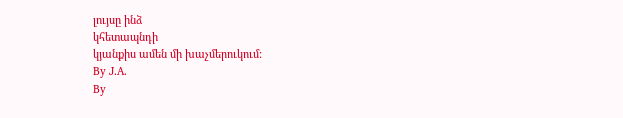լույսը ինձ
կհետապնդի
կյանքիս ամեն մի խաչմերուկում:
By J.A.
By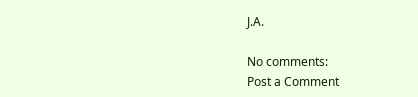J.A.

No comments:
Post a Comment